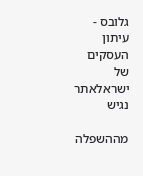גלובס - עיתון העסקים של ישראלאתר נגיש

מההשפלה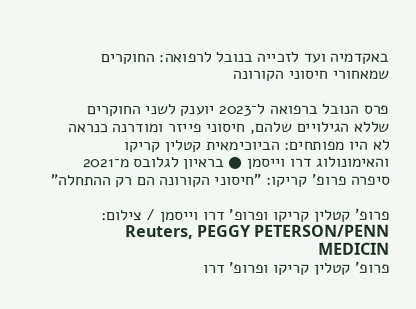באקדמיה ועד לזכייה בנובל לרפואה: החוקרים שמאחורי חיסוני הקורונה

פרס הנובל ברפואה ל־2023 יוענק לשני החוקרים שללא הגילויים שלהם, חיסוני פייזר ומודרנה כנראה לא היו מפותחים: הביוכימאית קטלין קריקו והאימונולוג דרו וייסמן ● בראיון לגלובס מ־2021 סיפרה פרופ' קריקו: "חיסוני הקורונה הם רק ההתחלה"

פרופ' קטלין קריקו ופרופ' דרו וייסמן / צילום: Reuters, PEGGY PETERSON/PENN MEDICIN
פרופ' קטלין קריקו ופרופ' דרו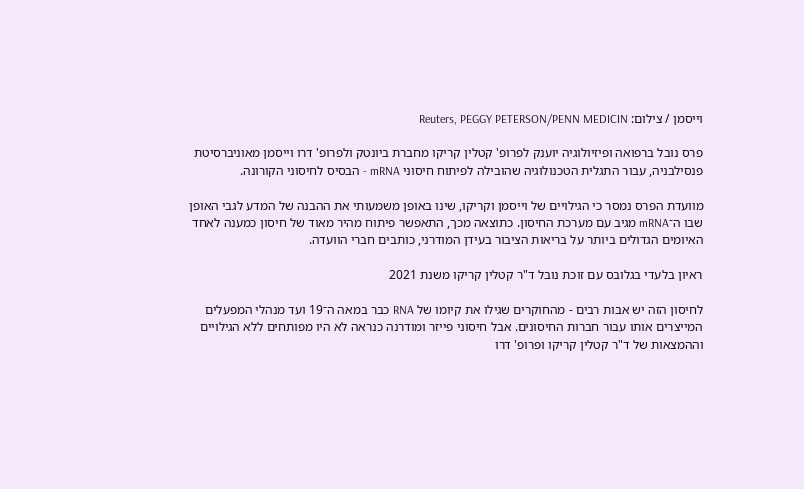וייסמן / צילום: Reuters, PEGGY PETERSON/PENN MEDICIN

פרס נובל ברפואה ופיזיולוגיה יוענק לפרופ' קטלין קריקו מחברת ביונטק ולפרופ' דרו וייסמן מאוניברסיטת פנסילבניה, עבור התגלית הטכנולוגיה שהובילה לפיתוח חיסוני mRNA - הבסיס לחיסוני הקורונה.

מוועדת הפרס נמסר כי הגילויים של וייסמן וקריקו, שינו באופן משמעותי את ההבנה של המדע לגבי האופן שבו ה־mRNA מגיב עם מערכת החיסון. כתוצאה מכך, התאפשר פיתוח מהיר מאוד של חיסון כמענה לאחד האיומים הגדולים ביותר על בריאות הציבור בעידן המודרני, כותבים חברי הוועדה.

ראיון בלעדי בגלובס עם זוכת נובל ד"ר קטלין קריקו משנת 2021

לחיסון הזה יש אבות רבים - מהחוקרים שגילו את קיומו של RNA כבר במאה ה־19 ועד מנהלי המפעלים המייצרים אותו עבור חברות החיסונים. אבל חיסוני פייזר ומודרנה כנראה לא היו מפותחים ללא הגילויים וההמצאות של ד"ר קטלין קריקו ופרופ' דרו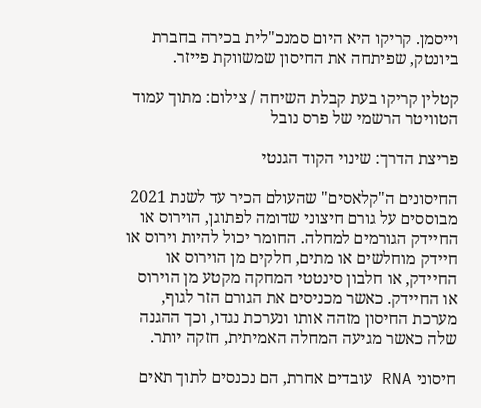וייסמן. קריקו היא היום סמנכ"לית בכירה בחברת ביונטק, שפיתחה את החיסון שמשווקת פייזר.

קטלין קריקו בעת קבלת השיחה / צילום: מתוך עמוד הטוויטר הרשמי של פרס נובל

פריצת הדרך: שינוי הקוד הגנטי

החיסונים ה"קלאסים" שהעולם הכיר עד לשנת 2021 מבוססים על גורם חיצוני שדומה לפתוגן, הוירוס או החיידק הגורמים למחלה. החומר יכול להיות וירוס או חיידק מוחלשים או מתים, חלקים מן הוירוס או החיידק, או חלבון סינטטי המחקה מקטע מן הוירוס או החיידק. כאשר מכניסים את הגורם הזר לגוף, מערכת החיסון מזהה אותו ונערכת נגדו, וכך ההגנה שלה כאשר מגיעה המחלה האמיתית, חזקה יותר.

חיסוני RNA עובדים אחרת, הם נכנסים לתוך תאים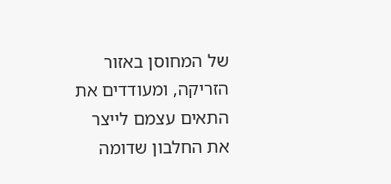של המחוסן באזור הזריקה, ומעודדים את התאים עצמם לייצר את החלבון שדומה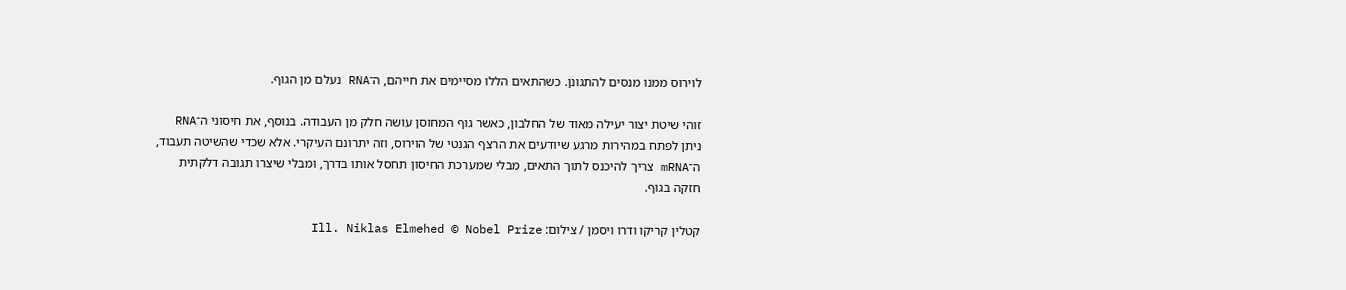לוירוס ממנו מנסים להתגונן. כשהתאים הללו מסיימים את חייהם, ה־RNA נעלם מן הגוף.

זוהי שיטת יצור יעילה מאוד של החלבון, כאשר גוף המחוסן עושה חלק מן העבודה. בנוסף, את חיסוני ה־RNA ניתן לפתח במהירות מרגע שיודעים את הרצף הגנטי של הוירוס, וזה יתרונם העיקרי. אלא שכדי שהשיטה תעבוד, ה־mRNA צריך להיכנס לתוך התאים, מבלי שמערכת החיסון תחסל אותו בדרך, ומבלי שיצרו תגובה דלקתית חזקה בגוף.

קטלין קריקו ודרו ויסמן / צילום: Ill. Niklas Elmehed © Nobel Prize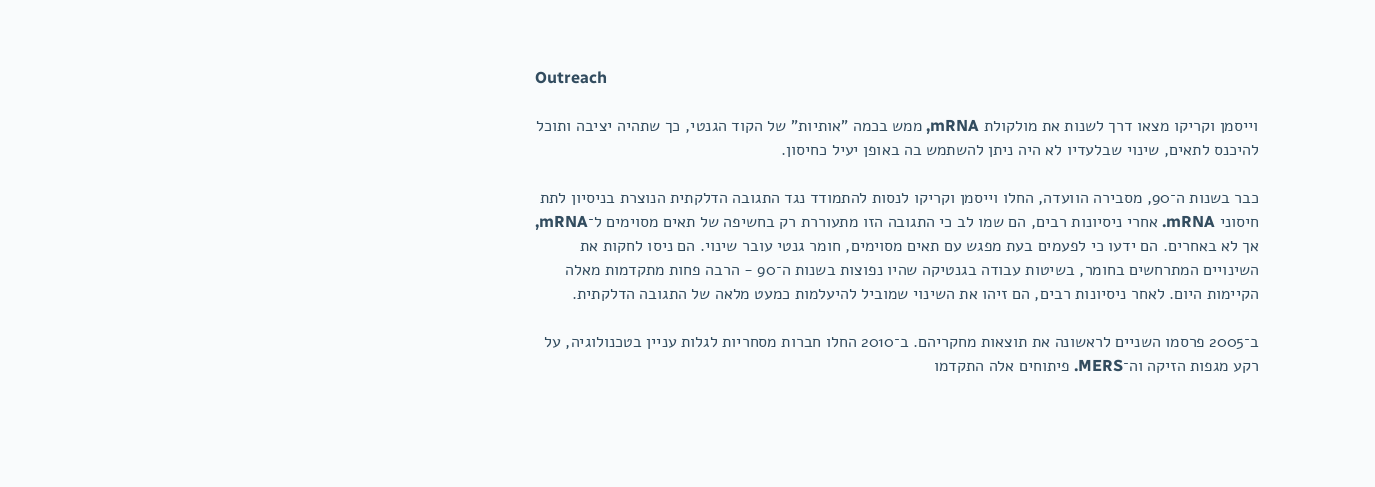Outreach

וייסמן וקריקו מצאו דרך לשנות את מולקולת mRNA, ממש בכמה "אותיות" של הקוד הגנטי, כך שתהיה יציבה ותוכל להיכנס לתאים, שינוי שבלעדיו לא היה ניתן להשתמש בה באופן יעיל כחיסון.

כבר בשנות ה־90, מסבירה הוועדה, החלו וייסמן וקריקו לנסות להתמודד נגד התגובה הדלקתית הנוצרת בניסיון לתת חיסוני mRNA. אחרי ניסיונות רבים, הם שמו לב כי התגובה הזו מתעוררת רק בחשיפה של תאים מסוימים ל־mRNA, אך לא באחרים. הם ידעו כי לפעמים בעת מפגש עם תאים מסוימים, חומר גנטי עובר שינוי. הם ניסו לחקות את השינויים המתרחשים בחומר, בשיטות עבודה בגנטיקה שהיו נפוצות בשנות ה־90 - הרבה פחות מתקדמות מאלה הקיימות היום. לאחר ניסיונות רבים, הם זיהו את השינוי שמוביל להיעלמות כמעט מלאה של התגובה הדלקתית.

ב־2005 פרסמו השניים לראשונה את תוצאות מחקריהם. ב־2010 החלו חברות מסחריות לגלות עניין בטכנולוגיה, על רקע מגפות הזיקה וה־MERS. פיתוחים אלה התקדמו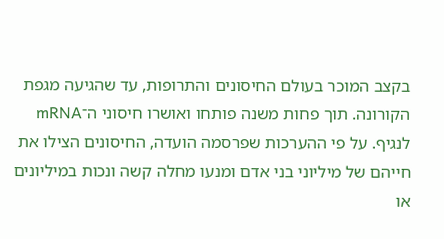בקצב המוכר בעולם החיסונים והתרופות, עד שהגיעה מגפת הקורונה. תוך פחות משנה פותחו ואושרו חיסוני ה־mRNA לנגיף. על פי ההערכות שפרסמה הועדה, החיסונים הצילו את חייהם של מיליוני בני אדם ומנעו מחלה קשה ונכות במיליונים או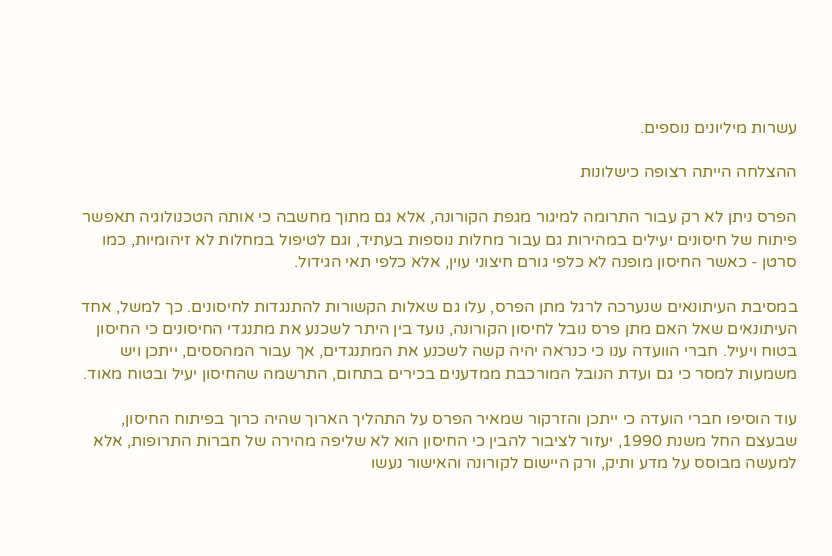עשרות מיליונים נוספים.

ההצלחה הייתה רצופה כישלונות

הפרס ניתן לא רק עבור התרומה למיגור מגפת הקורונה, אלא גם מתוך מחשבה כי אותה הטכנולוגיה תאפשר פיתוח של חיסונים יעילים במהירות גם עבור מחלות נוספות בעתיד, וגם לטיפול במחלות לא זיהומיות, כמו סרטן - כאשר החיסון מופנה לא כלפי גורם חיצוני עוין, אלא כלפי תאי הגידול.

במסיבת העיתונאים שנערכה לרגל מתן הפרס, עלו גם שאלות הקשורות להתנגדות לחיסונים. כך למשל, אחד העיתונאים שאל האם מתן פרס נובל לחיסון הקורונה, נועד בין היתר לשכנע את מתנגדי החיסונים כי החיסון בטוח ויעיל. חברי הוועדה ענו כי כנראה יהיה קשה לשכנע את המתנגדים, אך עבור המהססים, ייתכן ויש משמעות למסר כי גם ועדת הנובל המורכבת ממדענים בכירים בתחום, התרשמה שהחיסון יעיל ובטוח מאוד.

עוד הוסיפו חברי הועדה כי ייתכן והזרקור שמאיר הפרס על התהליך הארוך שהיה כרוך בפיתוח החיסון, שבעצם החל משנת 1990, יעזור לציבור להבין כי החיסון הוא לא שליפה מהירה של חברות התרופות, אלא למעשה מבוסס על מדע ותיק, ורק היישום לקורונה והאישור נעשו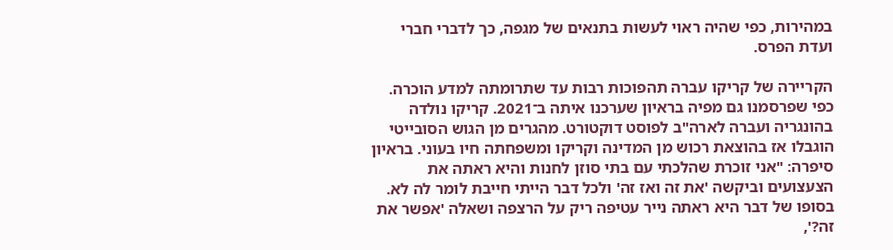במהירות, כפי שהיה ראוי לעשות בתנאים של מגפה, כך לדברי חברי ועדת הפרס.

הקריירה של קריקו עברה תהפוכות רבות עד שתרומתה למדע הוכרה. כפי שפרסמנו גם מפיה בראיון שערכנו איתה ב־2021. קריקו נולדה בהונגריה ועברה לארה"ב לפוסט דוקטורט. מהגרים מן הגוש הסובייטי הוגבלו אז בהוצאת רכוש מן המדינה וקריקו ומשפחתה חיו בעוני. בראיון סיפרה: "אני זוכרת שהלכתי עם בתי סוזן לחנות והיא ראתה את הצעצועים וביקשה 'את זה ואז זה' ולכל דבר הייתי חייבת לומר לה לא. בסופו של דבר היא ראתה נייר עטיפה ריק על הרצפה ושאלה 'אפשר את זה?',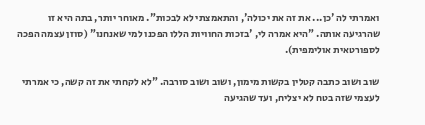ואמרתי לה 'כן... את זה את יכולה', והתאמצתי לא לבכות". מאוחר יותר, בתה היא זו שהרגיעה אותה. "היא אמרה לי, 'בזכות החוויות הללו הפכנו למי שאנחנו" (סוזן עצמה הפכה לספורטאית אולימפית).

שוב ושוב כתבה קטלין בקשות מימון, ושוב ושוב סורבה. "לא לקחתי את זה קשה, כי אמרתי לעצמי שזה בטח לא יצליח, ועד שהגיעה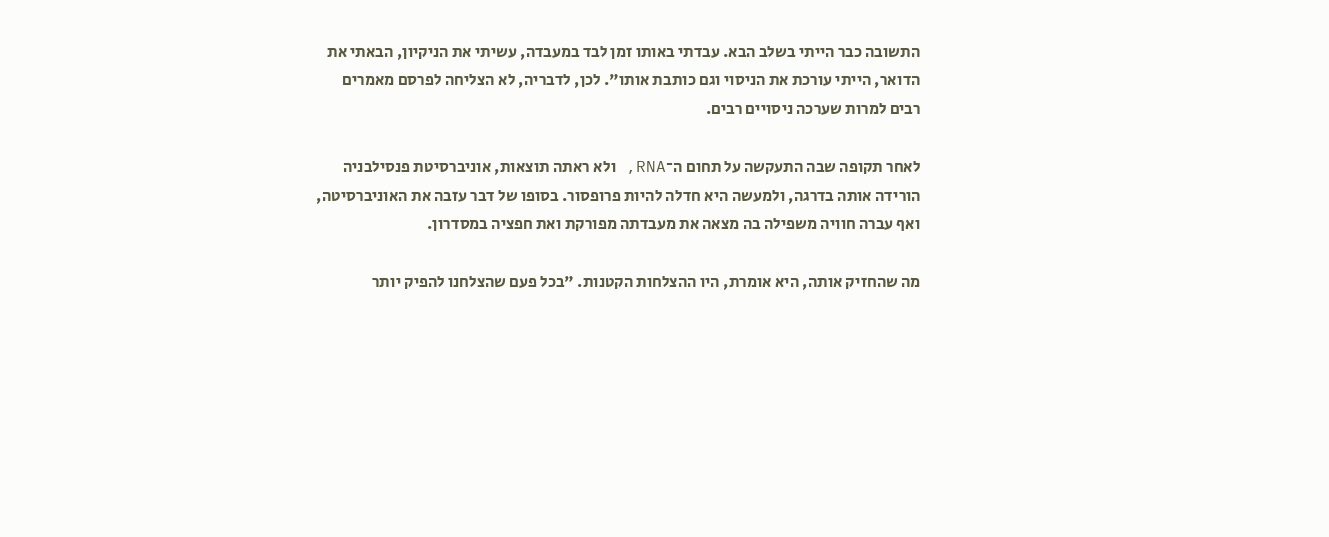התשובה כבר הייתי בשלב הבא. עבדתי באותו זמן לבד במעבדה, עשיתי את הניקיון, הבאתי את הדואר, הייתי עורכת את הניסוי וגם כותבת אותו". לכן, לדבריה, לא הצליחה לפרסם מאמרים רבים למרות שערכה ניסויים רבים.

לאחר תקופה שבה התעקשה על תחום ה־RNA, ולא ראתה תוצאות, אוניברסיטת פנסילבניה הורידה אותה בדרגה, ולמעשה היא חדלה להיות פרופסור. בסופו של דבר עזבה את האוניברסיטה, ואף עברה חוויה משפילה בה מצאה את מעבדתה מפורקת ואת חפציה במסדרון.

מה שהחזיק אותה, היא אומרת, היו ההצלחות הקטנות. "בכל פעם שהצלחנו להפיק יותר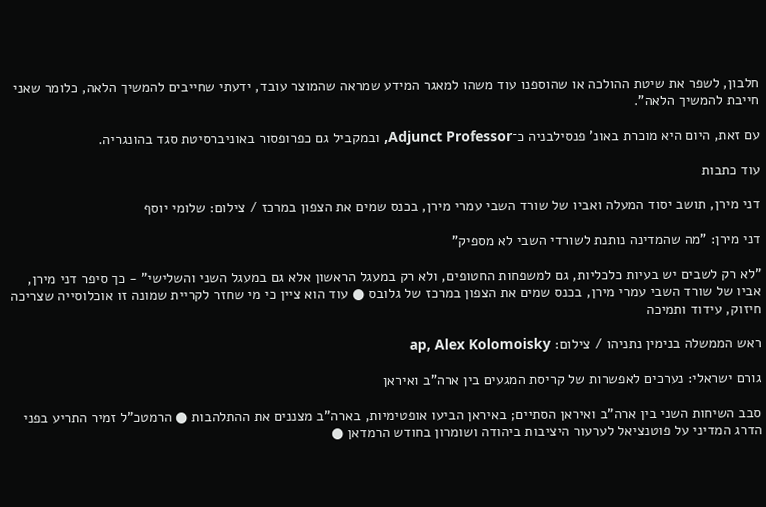חלבון, לשפר את שיטת ההולכה או שהוספנו עוד משהו למאגר המידע שמראה שהמוצר עובד, ידעתי שחייבים להמשיך הלאה, כלומר שאני חייבת להמשיך הלאה".

עם זאת, היום היא מוכרת באונ' פנסילבניה כ־Adjunct Professor, ובמקביל גם כפרופסור באוניברסיטת סגד בהונגריה.

עוד כתבות

דני מירן, תושב יסוד המעלה ואביו של שורד השבי עמרי מירן, בכנס שמים את הצפון במרכז / צילום: שלומי יוסף

דני מירן: "מה שהמדינה נותנת לשורדי השבי לא מספיק"

"לא רק לשבים יש בעיות כלכליות, גם למשפחות החטופים, ולא רק במעגל הראשון אלא גם במעגל השני והשלישי" - כך סיפר דני מירן, אביו של שורד השבי עמרי מירן, בכנס שמים את הצפון במרכז של גלובס ● עוד הוא ציין כי מי שחזר לקריית שמונה זו אוכלוסייה שצריכה חיזוק, עידוד ותמיכה

ראש הממשלה בנימין נתניהו / צילום: ap, Alex Kolomoisky

גורם ישראלי: נערכים לאפשרות של קריסת המגעים בין ארה"ב ואיראן

סבב השיחות השני בין ארה"ב ואיראן הסתיים; באיראן הביעו אופטימיות, בארה"ב מצננים את ההתלהבות ● הרמטכ"ל זמיר התריע בפני הדרג המדיני על פוטנציאל לערעור היציבות ביהודה ושומרון בחודש הרמדאן ●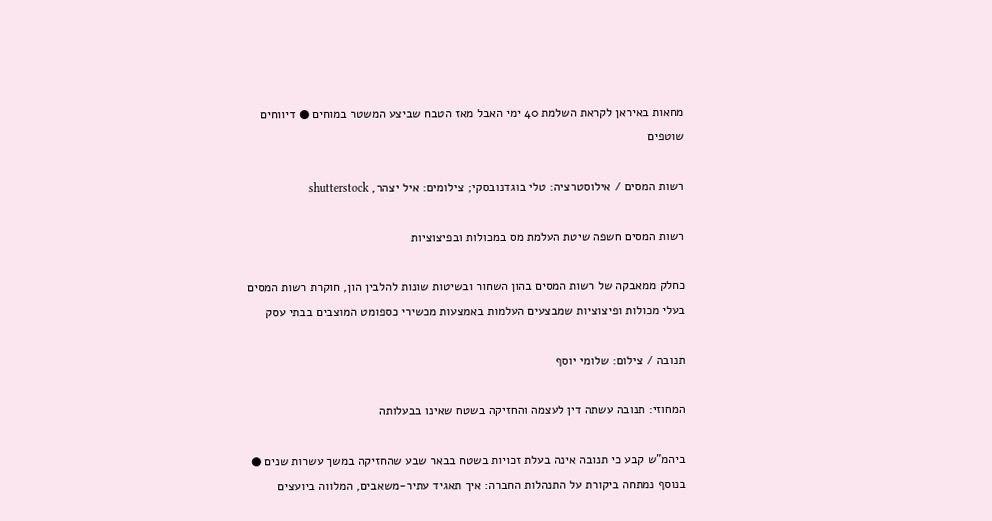מחאות באיראן לקראת השלמת 40 ימי האבל מאז הטבח שביצע המשטר במוחים ● דיווחים שוטפים

רשות המסים / אילוסטרציה: טלי בוגדנובסקי; צילומים: איל יצהר, shutterstock

רשות המסים חשפה שיטת העלמת מס במכולות ובפיצוציות

כחלק ממאבקה של רשות המסים בהון השחור ובשיטות שונות להלבין הון, חוקרת רשות המסים בעלי מכולות ופיצוציות שמבצעים העלמות באמצעות מכשירי כספומט המוצבים בבתי עסק

תנובה / צילום: שלומי יוסף

המחוזי: תנובה עשתה דין לעצמה והחזיקה בשטח שאינו בבעלותה

ביהמ"ש קבע כי תנובה אינה בעלת זכויות בשטח בבאר שבע שהחזיקה במשך עשרות שנים ● בנוסף נמתחה ביקורת על התנהלות החברה: איך תאגיד עתיר-משאבים, המלווה ביועצים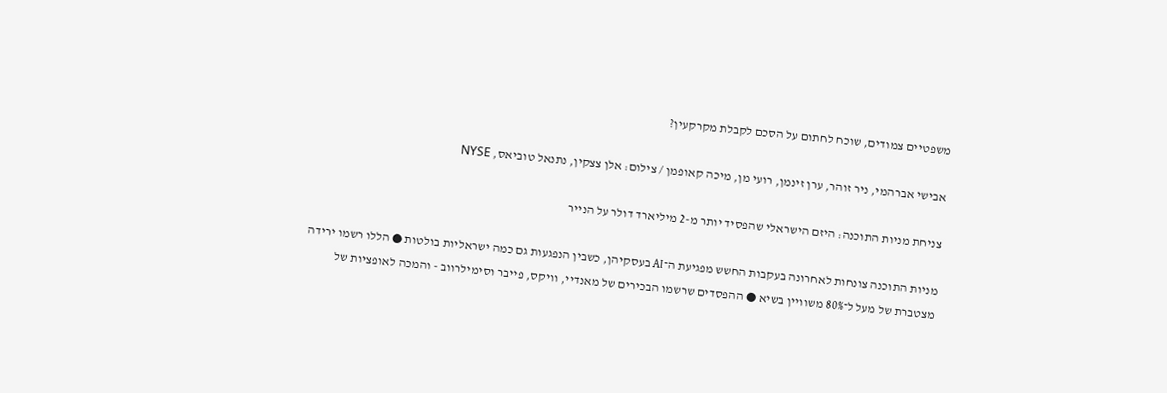משפטיים צמודים, שוכח לחתום על הסכם לקבלת מקרקעין?

אבישי אברהמי, ניר זוהר, ערן זינמן, רועי מן, מיכה קאופמן / צילום: אלן צצקין, נתנאל טוביאס, NYSE

צניחת מניות התוכנה: היזם הישראלי שהפסיד יותר מ-2 מיליארד דולר על הנייר

מניות התוכנה צונחות לאחרונה בעקבות החשש מפגיעת ה־AI בעסקיהן, כשבין הנפגעות גם כמה ישראליות בולטות ● הללו רשמו ירידה מצטברת של מעל ל־80% משוויין בשיא ● ההפסדים שרשמו הבכירים של מאנדיי, וויקס, פייבר וסימילרווב - והמכה לאופציות של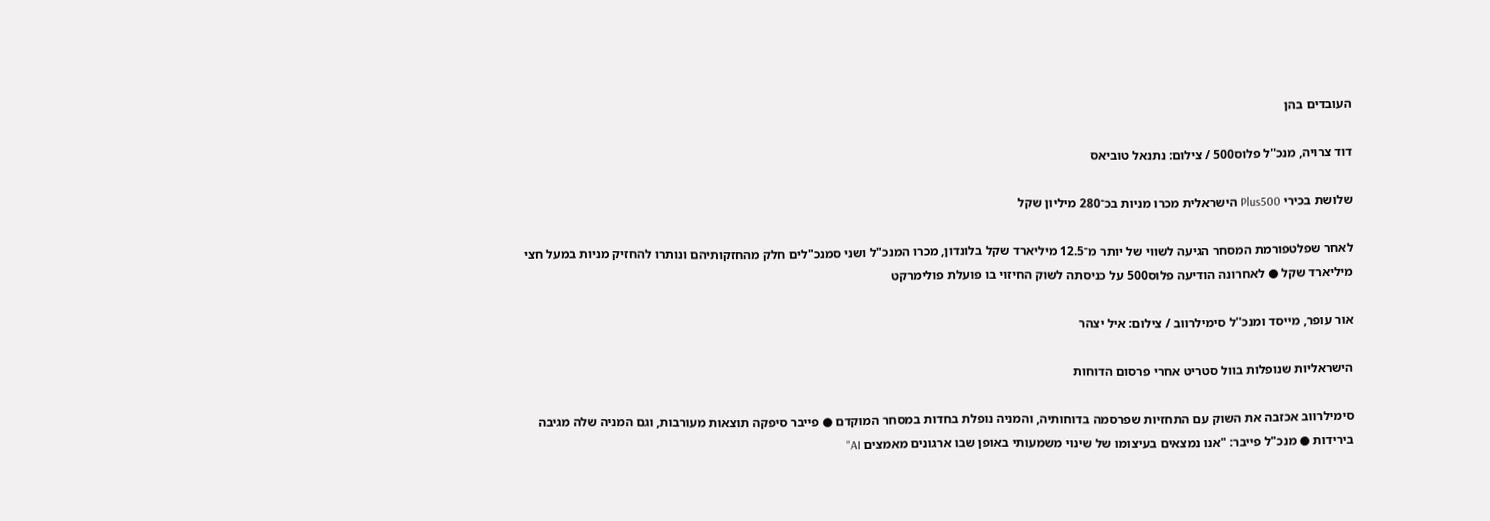העובדים בהן

דוד צרויה, מנכ''ל פלוס500 / צילום: נתנאל טוביאס

שלושת בכירי Plus500 הישראלית מכרו מניות בכ־280 מיליון שקל

לאחר שפלטפורמת המסחר הגיעה לשווי של יותר מ־12.5 מיליארד שקל בלונדון, מכרו המנכ"ל ושני סמנכ"לים חלק מהחזקותיהם ונותרו להחזיק מניות במעל חצי מיליארד שקל ● לאחרונה הודיעה פלוס500 על כניסתה לשוק החיזוי בו פועלת פולימרקט

אור עופר, מייסד ומנכ''ל סימילרווב / צילום: איל יצהר

הישראליות שנופלות בוול סטריט אחרי פרסום הדוחות

סימילרווב אכזבה את השוק עם התחזיות שפרסמה בדוחותיה, והמניה נופלת בחדות במסחר המוקדם ● פייבר סיפקה תוצאות מעורבות, וגם המניה שלה מגיבה בירידות ● מנכ"ל פייבר: "אנו נמצאים בעיצומו של שינוי משמעותי באופן שבו ארגונים מאמצים AI"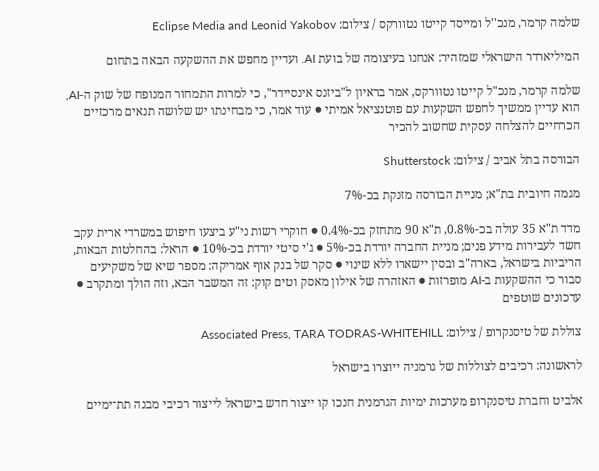שלמה קרמר, מנכ''ל ומייסד קייטו נטוורקס / צילום: Eclipse Media and Leonid Yakobov

המיליארדר הישראלי שמזהיר: אנחנו בעיצומה של בועת AI. ועדיין מחפש את ההשקעה הבאה בתחום

שלמה קרמר, מנכ"ל קייטו נטוורקס, אמר בראיון ל"ביזנס אינסיידר", כי למרות התמחור המנופח של שוק ה-AI, הוא עדיין ממשיך לחפש השקעות עם פוטנציאל אמיתי ● עוד אמר, כי מבחינתו יש שלושה תנאים מרכזיים הכרחיים להצלחה עסקית שחשוב להכיר

הבורסה בתל אביב / צילום: Shutterstock

מגמה חיובית בת"א; מניית הבורסה מזנקת בכ-7%

מדד ת"א 35 עולה בכ-0.8%, ת"א 90 מתחזק בכ-0.4% ● חוקרי רשות ני"ע ביצעו חיפוש במשרדי ארית עקב חשד לעבירות מידע פנים; מניית החברה יורדת בכ-5% ● ג'י סיטי יורדת בכ-10% ● הראל: בהחלטות הבאות, הריביות בישראל, בארה"ב ובסין יישארו ללא שינוי ● סקר של בנק אוף אמריקה: מספר שיא של משקיעים סבור כי ההשקעות ב-AI מופרזות ● האזהרה של אילון מאסק וטים קוק: זה המשבר הבא, וזה הולך ומתקרב ● עדכונים שוטפים

צוללת של טיסנקרופ / צילום: Associated Press, TARA TODRAS-WHITEHILL

לראשונה: רכיבים לצוללות של גרמניה ייוצרו בישראל

אלביט וחברת טיסנקרופ מערכות ימיות הגרמנית חנכו קו ייצור חדש בישראל לייצור רכיבי מבנה תת־ימיים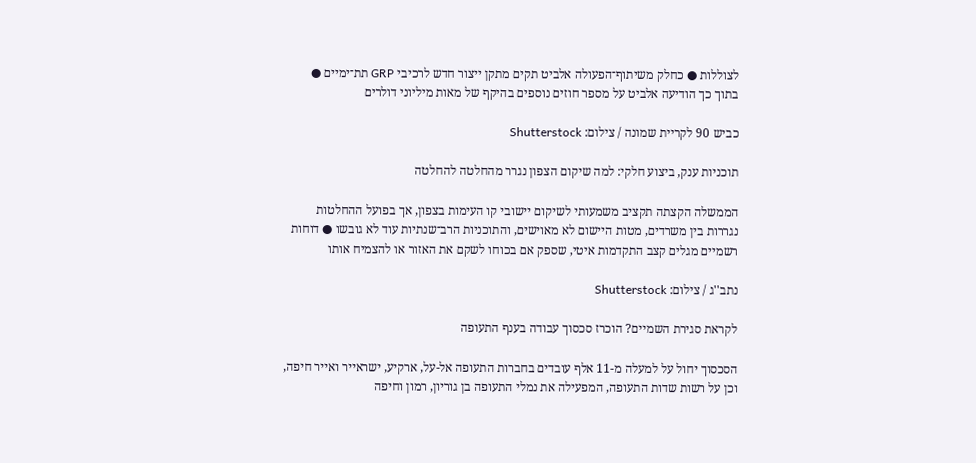לצוללות ● כחלק משיתוף־הפעולה אלביט תקים מתקן ייצור חדש לרכיבי GRP תת־ימיים ● בתוך כך הודיעה אלביט על מספר חוזים נוספים בהיקף של מאות מיליוני דולרים

כביש 90 לקריית שמונה / צילום: Shutterstock

תוכניות ענק, ביצוע חלקי: למה שיקום הצפון נגרר מהחלטה להחלטה

הממשלה הקצתה תקציב משמעותי לשיקום יישובי קו העימות בצפון, אך בפועל ההחלטות נגררות בין משרדים, מטות היישום לא מאוישים, והתוכניות הרב־שנתיות עוד לא גובשו ● דוחות רשמיים מגלים קצב התקדמות איטי, שספק אם בכוחו לשקם את האזור או להצמיח אותו

נתב''ג / צילום: Shutterstock

לקראת סגירת השמיים? הוכרז סכסוך עבודה בענף התעופה

הסכסוך יחול על למעלה מ-11 אלף עובדים בחברות התעופה אל-על, ארקיע, ישראייר ואייר חיפה, וכן על רשות שדות התעופה, המפעילה את נמלי התעופה בן גוריון, רמון וחיפה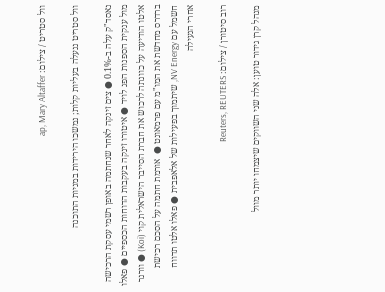וול סטריט / צילום: ap, Mary Altaffer

וול סטריט ננעלה בעליות קלות; נמשכו הירידות במניות התוכנה

נאסד"ק עלה ב-0.1% ● צים זינקה לאחר שנחתמה באופן רשמי עסקת הרכישה מול ענקית הספנות הפג לויד ● איטורו זינקה בעקבות הדוחות הכספיים ● פאלו אלטו הודיעה על כוונתה לרכוש את חברת הסייבר הישראלית קוי (Koi) ● וורנר ברדרס מחדשת את המו"מ עם פרמאונט ●  אורמת חתמה על הסכם רכישת חשמל עם NV Energy, שיתמוך בפעילות של אלאפבית ● פאלו אלטו תדווח אחרי הנעילה

רוב סיטורן / צילום: Reuters, REUTERS

מנהל קרן גידור טוען: אלה שני השווקים שיצמחו יותר מוול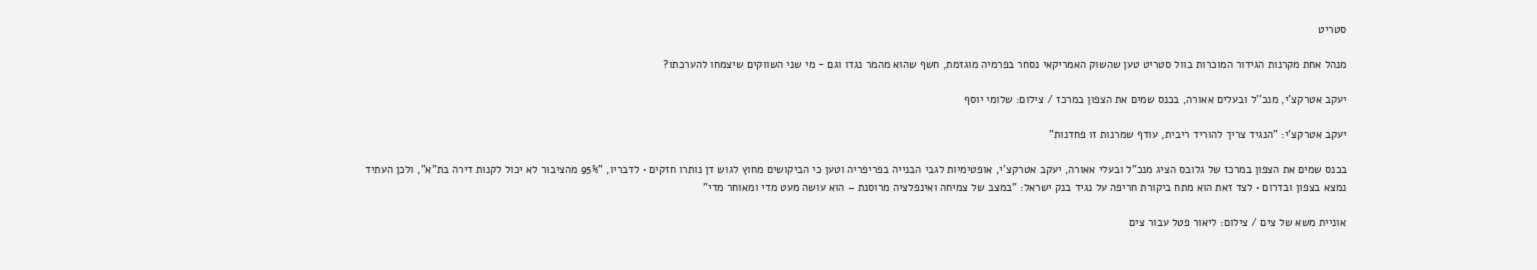סטריט

מנהל אחת מקרנות הגידור המוכרות בוול סטריט טען שהשוק האמריקאי נסחר בפרמיה מוגזמת, חשף שהוא מהמר נגדו וגם - מי שני השווקים שיצמחו להערכתו?

יעקב אטרקצ'י, מנכ''ל ובעלים אאורה, בכנס שמים את הצפון במרכז / צילום: שלומי יוסף

יעקב אטרקצ'י: "הנגיד צריך להוריד ריבית, עודף שמרנות זו פחדנות"

בכנס שמים את הצפון במרכז של גלובס הציג מנכ"ל ובעלי אאורה, יעקב אטרקצ'י, אופטימיות לגבי הבנייה בפריפריה וטען כי הביקושים מחוץ לגוש דן נותרו חזקים • לדבריו, "95% מהציבור לא יכול לקנות דירה בת"א", ולכן העתיד נמצא בצפון ובדרום • לצד זאת הוא מתח ביקורת חריפה על נגיד בנק ישראל: "במצב של צמיחה ואינפלציה מרוסנת – הוא עושה מעט מדי ומאוחר מדי"

אוניית משא של צים / צילום: ליאור פטל עבור צים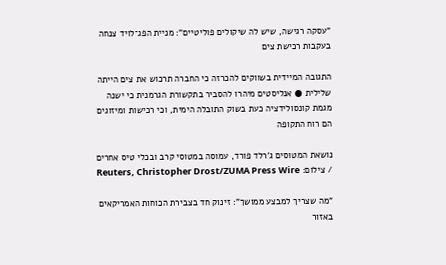"עסקה רגישה, שיש לה שיקולים פוליטיים": מניית הפג־לויד צנחה בעקבות רכישת צים

התגובה המיידית בשווקים להכרזה כי החברה תרכוש את צים הייתה שלילית ● אנליסטים מיהרו להסביר בתקשורת הגרמנית כי ישנה מגמת קונסולידציה כעת בשוק התובלה הימית, וכי רכישות ומיזוגים הם רוח התקופה

נושאת המטוסים ג'רלד פורד, עמוסה במטוסי קרב ובכלי טיס אחרים / צילום: Reuters, Christopher Drost/ZUMA Press Wire

"מה שצריך למבצע ממושך": זינוק חד בצבירת הכוחות האמריקאים באזור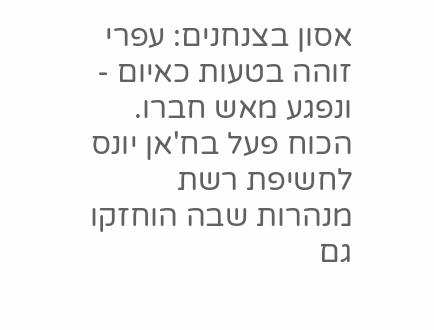אסון בצנחנים: עפרי זוהה בטעות כאיום - ונפגע מאש חברו. הכוח פעל בח'אן יונס לחשיפת רשת מנהרות שבה הוחזקו גם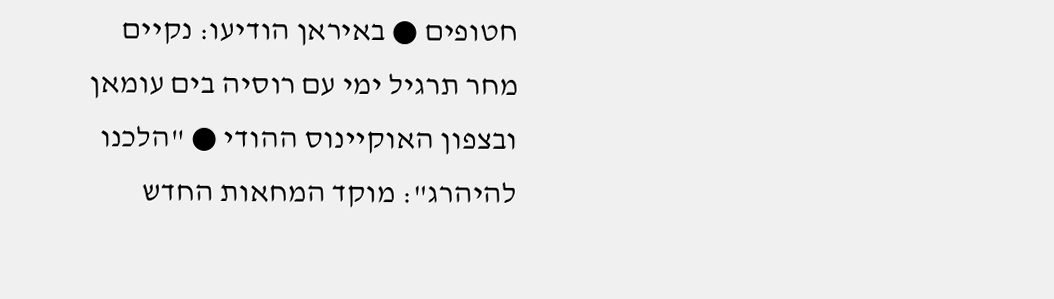חטופים ● באיראן הודיעו: נקיים מחר תרגיל ימי עם רוסיה בים עומאן ובצפון האוקיינוס ההודי ● "הלכנו להיהרג": מוקד המחאות החדש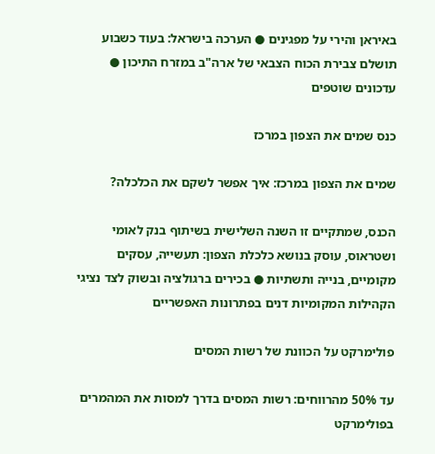באיראן והירי על מפגינים ● הערכה בישראל: בעוד כשבוע תושלם צבירת הכוח הצבאי של ארה"ב במזרח התיכון ● עדכונים שוטפים

כנס שמים את הצפון במרכז

שמים את הצפון במרכז: איך אפשר לשקם את הכלכלה?

הכנס, שמתקיים זו השנה השלישית בשיתוף בנק לאומי ושטראוס, עוסק בנושא כלכלת הצפון: תעשייה, עסקים מקומיים, בנייה ותשתיות ● בכירים ברגולציה ובשוק לצד נציגי הקהילות המקומיות דנים בפתרונות האפשריים

פולימרקט על הכוונת של רשות המסים

עד 50% מהרווחים: רשות המסים בדרך למסות את המהמרים בפולימרקט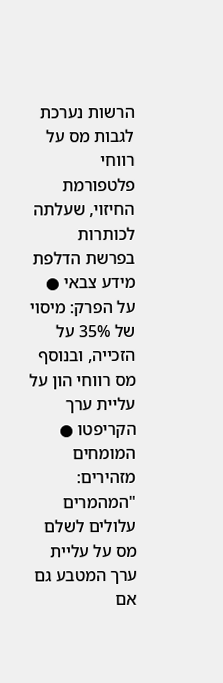הרשות נערכת לגבות מס על רווחי פלטפורמת החיזוי, שעלתה לכותרות בפרשת הדלפת מידע צבאי ● על הפרק: מיסוי של 35% על הזכייה, ובנוסף מס רווחי הון על עליית ערך הקריפטו ● המומחים מזהירים: "המהמרים עלולים לשלם מס על עליית ערך המטבע גם אם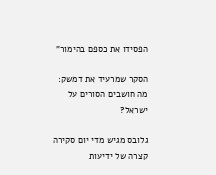הפסידו את כספם בהימור"

הסקר שמרעיד את דמשק: מה חושבים הסורים על ישראל?

גלובס מגיש מדי יום סקירה קצרה של ידיעות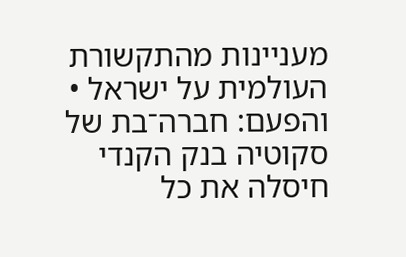מעניינות מהתקשורת העולמית על ישראל • והפעם: חברה־בת של סקוטיה בנק הקנדי חיסלה את כל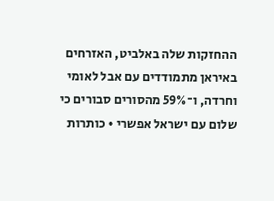ההחזקות שלה באלביט, האזרחים באיראן מתמודדים עם אבל לאומי וחרדה, ו־59% מהסורים סבורים כי שלום עם ישראל אפשרי • כותרות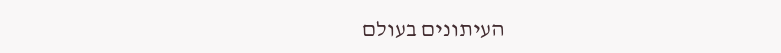העיתונים בעולם